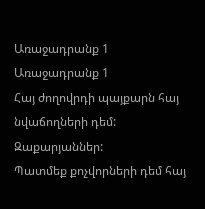Առաջադրանք 1
Առաջադրանք 1
Հայ ժողովրդի պայքարն հայ նվաճողների դեմ: Զաքարյաններ:
Պատմեք քոչվորների դեմ հայ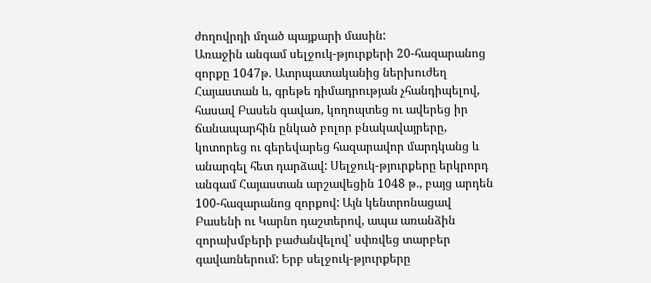ժողովրդի մղած պայքարի մասին:
Առաջին անգամ սելջուկ-թյուրքերի 20-հազարանոց զորքը 1047թ. Ատրպատականից ներխուժեղ Հայաստան և, գրեթե դիմադրության չհանդիպելով, հասավ Բասեն գավառ, կողոպտեց ու ավերեց իր ճանապարհին ընկած բոլոր բնակավայրերը, կոտորեց ու գերեվարեց հազարավոր մարդկանց և անարգել հետ դարձավ: Սելջուկ-թյուրքերը երկրորդ անգամ Հայաստան արշավեցին 1048 թ., բայց արդեն 100-հազարանոց զորքով: Այն կենտրոնացավ Բասենի ու Կարնո դաշտերով, ապա առանձին զորախմբերի բաժանվելով՝ սփռվեց տարբեր գավառներում: Երբ սելջուկ-թյուրքերը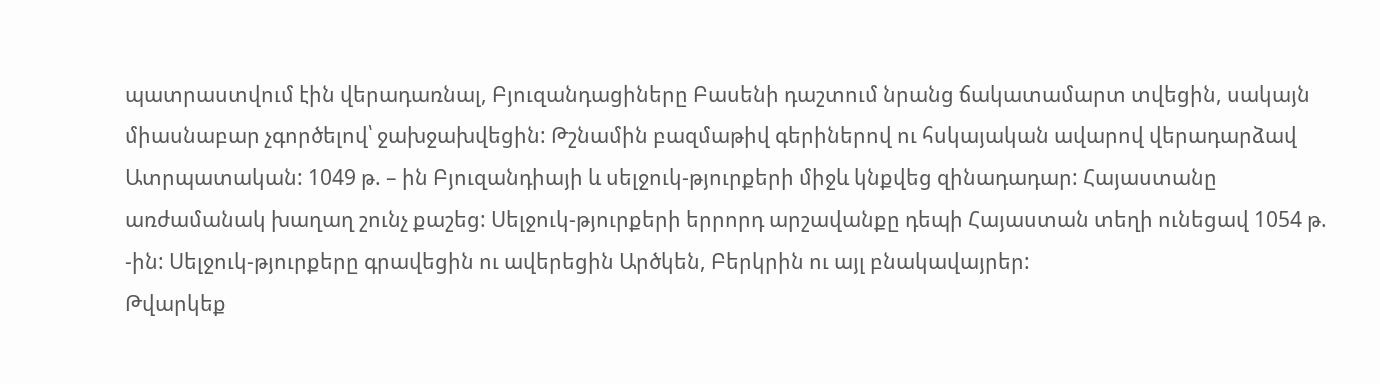պատրաստվում էին վերադառնալ, Բյուզանդացիները Բասենի դաշտում նրանց ճակատամարտ տվեցին, սակայն միասնաբար չգործելով՝ ջախջախվեցին: Թշնամին բազմաթիվ գերիներով ու հսկայական ավարով վերադարձավ Ատրպատական: 1049 թ. – ին Բյուզանդիայի և սելջուկ-թյուրքերի միջև կնքվեց զինադադար: Հայաստանը առժամանակ խաղաղ շունչ քաշեց: Սելջուկ-թյուրքերի երրորդ արշավանքը դեպի Հայաստան տեղի ունեցավ 1054 թ. -ին: Սելջուկ-թյուրքերը գրավեցին ու ավերեցին Արծկեն, Բերկրին ու այլ բնակավայրեր:
Թվարկեք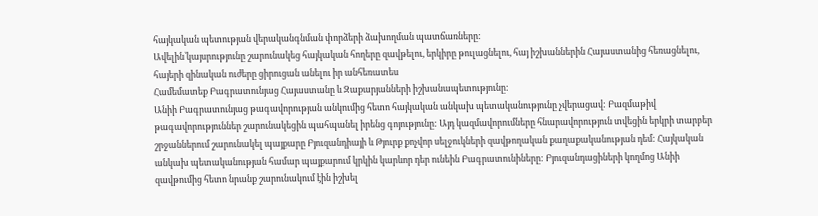հայկական պետության վերականգնման փորձերի ձախողման պատճառները:
Ավելին՝կայսրությունը շարունակեց հայկական հողերը զավթելու, երկիրը թուլացնելու, հայ իշխաններին Հայաստանից հեռացնելու, հայերի զինական ուժերը ցիրուցան անելու իր անհեռատես
Համեմատեք Բագրատունյաց Հայաստանը և Զաքարյանների իշխանապետությունը:
Անիի Բագրատունյաց թագավորության անկումից հետո հայկական անկախ պետականությունը չվերացավ: Բազմաթիվ թագավորություններ շարունակեցին պահպանել իրենց գոյությունը: Այդ կազմավորումները հնարավորություն տվեցին երկրի տարբեր շրջաններում շարունակել պայքարը Բյուզանդիայի և Թյուրք քոչվոր սելջուկների զավթողական քաղաքականության դեմ: Հայկական անկախ պետականության համար պայքարում կրկին կարևոր դեր ունեին Բագրատունիները: Բյուզանդացիների կողմոց Անիի զավթումից հետո նրանք շարունակում էին իշխել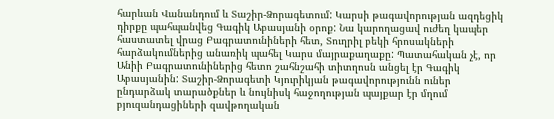հարևան Վանանդում և Տաշիր-Ձորագետում: Կարսի թագավորության ազդեցիկ դիրքը պահպանվեց Գագիկ Աբասյանի օրոք: Նա կարողացավ ուժեղ կապեր հաստատել վրաց Բագրատունիների հետ, Տուղրիլ բեկի հրոսակների հարձակումներից անառիկ պահել Կարս մայրաքաղաքը: Պատահական չէ, որ Անիի Բագրատունիներից հետո շահնշահի տիտղոսն անցել էր Գագիկ Աբասյանին: Տաշիր-Ձորագետի Կյուրիկյան թագավորությունն ուներ ընդարձակ տարածքներ և նույնիսկ հաջողության պայքար էր մղում բյուզանդացիների զավթողական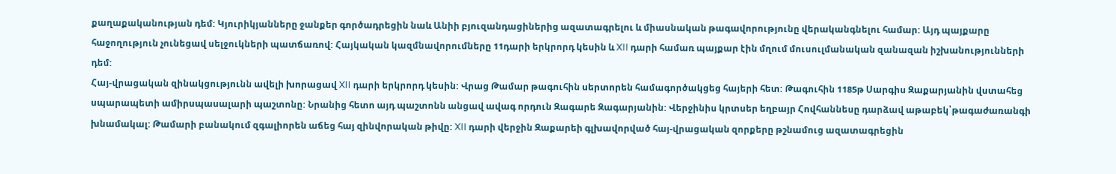քաղաքականության դեմ: Կյուրիկյանները ջանքեր գործադրեցին նաև Անիի բյուզանդացիներից ազատագրելու և միասնական թագավորությունը վերականգնելու համար: Այդ պայքարը հաջողություն չունեցավ սելջուկների պատճառով: Հայկական կազմնավորումները 11դարի երկրորդ կեսին և XII դարի համառ պայքար էին մղում մուսուլմանական զանազան իշխանությունների դեմ:
Հայ-վրացական զինակցությունն ավելի խորացավ XII դարի երկրորդ կեսին: Վրաց Թամար թագուհին սերտորեն համագործակցեց հայերի հետ: Թագուհին 1185թ Սարգիս Զաքարյանին վստահեց սպարապետի ամիրսպասալարի պաշտոնը: Նրանից հետո այդ պաշտոնն անցավ ավագ որդուն Զագարե Զագարյանին: Վերջինիս կրտսեր եղբայր Հովհաննեսը դարձավ աթաբեկ՝թագաժառանգի խնամակալ: Թամարի բանակում զգալիորեն աճեց հայ զինվորական թիվը: XII դարի վերջին Զաքարեի գլխավորված հայ-վրացական զորքերը թշնամուց ազատագրեցին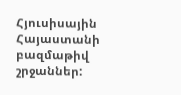Հյուսիսային Հայաստանի բազմաթիվ շրջաններ: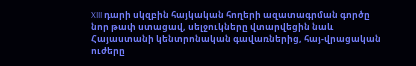XIII դարի սկզբին հայկական հողերի ազատագրման գործը նոր թափ ստացավ, սելջուկները վտարվեցին նաև Հայաստանի կենտրոնական գավառներից, հայ-վրացական ուժերը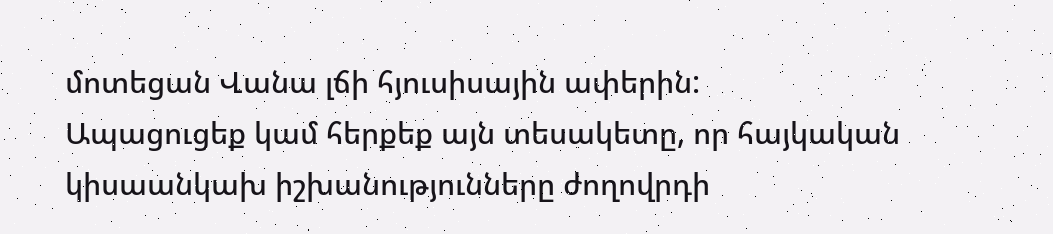մոտեցան Վանա լճի հյուսիսային ափերին:
Ապացուցեք կամ հերքեք այն տեսակետը, որ հայկական կիսաանկախ իշխանությունները ժողովրդի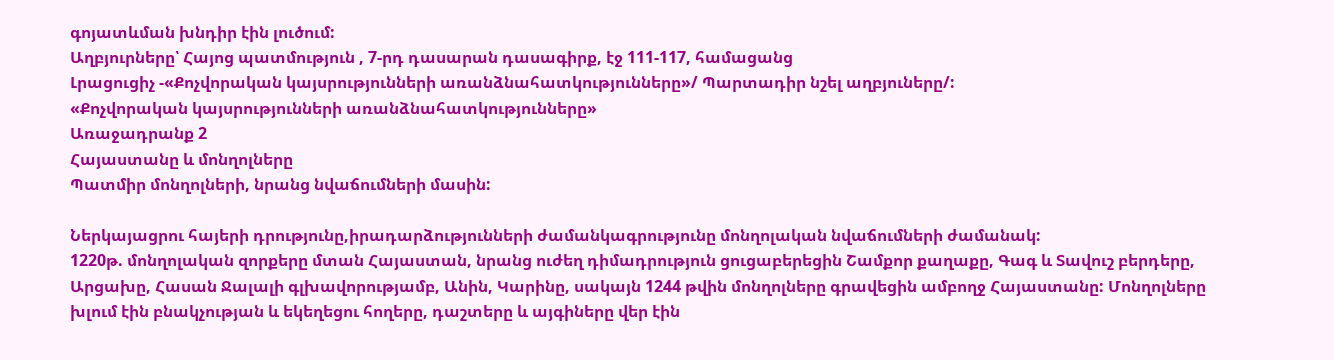գոյատևման խնդիր էին լուծում:
Աղբյուրները՝ Հայոց պատմություն , 7-րդ դասարան դասագիրք, էջ 111-117, համացանց
Լրացուցիչ -«Քոչվորական կայսրությունների առանձնահատկությունները»/ Պարտադիր նշել աղբյուները/:
«Քոչվորական կայսրությունների առանձնահատկությունները»
Առաջադրանք 2
Հայաստանը և մոնղոլները
Պատմիր մոնղոլների, նրանց նվաճումների մասին:

Ներկայացրու հայերի դրությունը,իրադարձությունների ժամանկագրությունը մոնղոլական նվաճումների ժամանակ:
1220թ. մոնղոլական զորքերը մտան Հայաստան, նրանց ուժեղ դիմադրություն ցուցաբերեցին Շամքոր քաղաքը, Գագ և Տավուշ բերդերը, Արցախը, Հասան Ջալալի գլխավորությամբ, Անին, Կարինը, սակայն 1244 թվին մոնղոլները գրավեցին ամբողջ Հայաստանը: Մոնղոլները խլում էին բնակչության և եկեղեցու հողերը, դաշտերը և այգիները վեր էին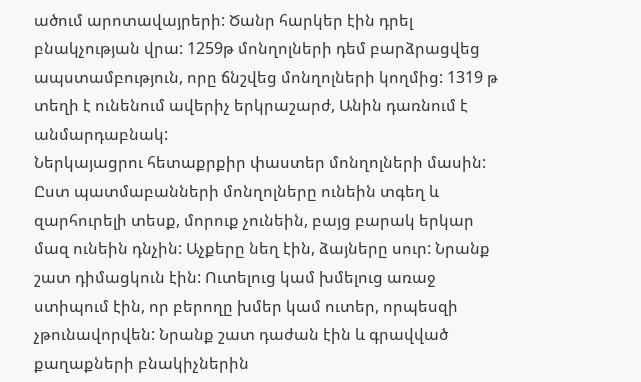ածում արոտավայրերի: Ծանր հարկեր էին դրել բնակչության վրա: 1259թ մոնղոլների դեմ բարձրացվեց ապստամբություն, որը ճնշվեց մոնղոլների կողմից: 1319 թ տեղի է ունենում ավերիչ երկրաշարժ, Անին դառնում է անմարդաբնակ:
Ներկայացրու հետաքրքիր փաստեր մոնղոլների մասին:
Ըստ պատմաբանների մոնղոլները ունեին տգեղ և զարհուրելի տեսք, մորուք չունեին, բայց բարակ երկար մազ ունեին դնչին: Աչքերը նեղ էին, ձայները սուր: Նրանք շատ դիմացկուն էին: Ուտելուց կամ խմելուց առաջ ստիպում էին, որ բերողը խմեր կամ ուտեր, որպեսզի չթունավորվեն: Նրանք շատ դաժան էին և գրավված քաղաքների բնակիչներին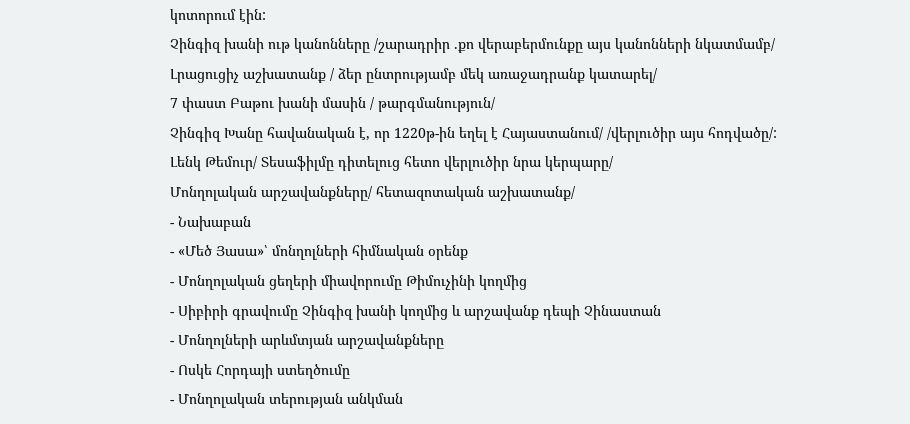կոտորում էին:
Չինգիզ խանի ութ կանոնները /շարադրիր .քո վերաբերմունքը այս կանոնների նկատմամբ/
Լրացուցիչ աշխատանք / ձեր ընտրությամբ մեկ առաջադրանք կատարել/
7 փաստ Բաթու խանի մասին / թարգմանություն/
Չինգիզ Խանը հավանական է, որ 1220թ-ին եղել է Հայաստանում/ /վերլուծիր այս հոդվածը/:
Լենկ Թեմուր/ Տեսաֆիլմը դիտելուց հետո վերլուծիր նրա կերպարը/
Մոնղոլական արշավանքները/ հետազոտական աշխատանք/
- Նախաբան
- «Մեծ Յասա»՝ մոնղոլների հիմնական օրենք
- Մոնղոլական ցեղերի միավորումը Թիմուչինի կողմից
- Սիբիրի գրավումը Չինգիզ խանի կողմից և արշավանք դեպի Չինաստան
- Մոնղոլների արևմտյան արշավանքները
- Ոսկե Հորդայի ստեղծումը
- Մոնղոլական տերության անկման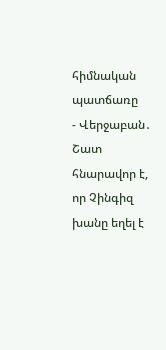հիմնական պատճառը
- Վերջաբան․ Շատ հնարավոր է, որ Չինգիզ խանը եղել է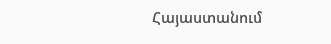Հայաստանում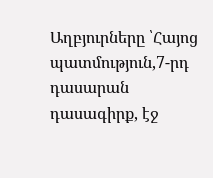Աղբյուրները ՝Հայոց պատմություն,7-րդ դասարան դասագիրք, էջ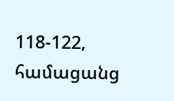118-122, համացանց